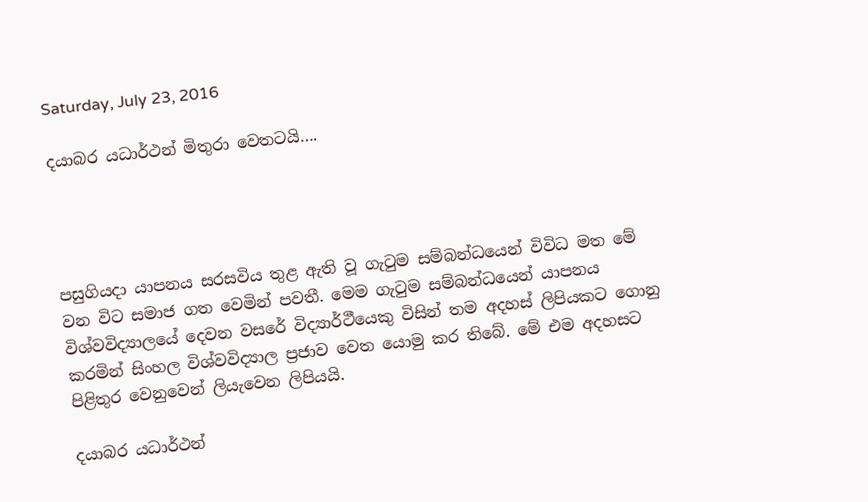Saturday, July 23, 2016

දයාබර යධාර්ථන් මිතුරා වෙතටයි….




පසුගියදා යාපනය සරසවිය තුළ ඇති වූ ගැටුම සම්බන්ධයෙන් විවිධ මත මේ වන විට සමාජ ගත වෙමින් පවතී. මෙම ගැටුම සම්බන්ධයෙන් යාපනය විශ්වවිද්‍යාලයේ දෙවන වසරේ විද්‍යාර්ථීයෙකු විසින් තම අදහස් ලිපියකට ගොනු කරමින් සිංහල විශ්වවිද්‍යාල ප්‍රජාව වෙත යොමු කර තිබේ. මේ එම අදහසට පිළිතුර වෙනුවෙන් ලියැවෙන ලිපියයි.

දයාබර යධාර්ථන්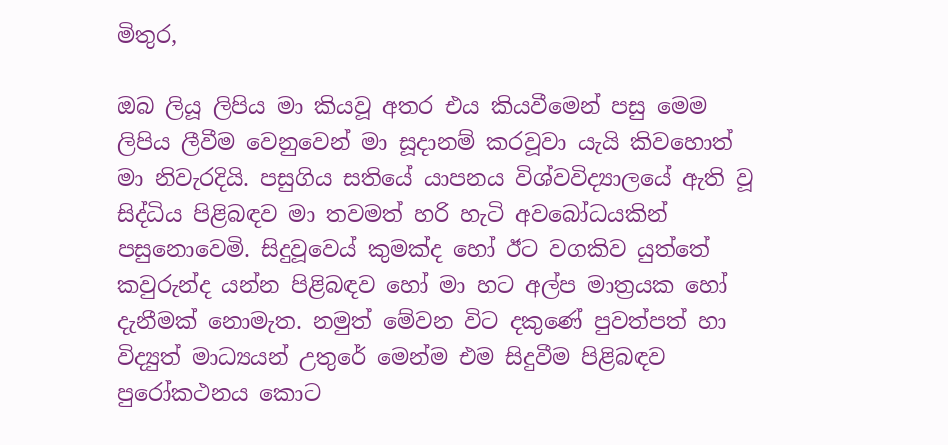මිතුර,

ඔබ ලියූ ලිපිය මා කියවූ අතර එය කියවීමෙන් පසු මෙම ලිපිය ලීවීම වෙනුවෙන් මා සූදානම් කරවූවා යැයි කිවහොත් මා නිවැරදියි. පසුගිය සතියේ යාපනය විශ්වවිද්‍යාලයේ ඇති වූ සිද්ධිය පිළිබඳව මා තවමත් හරි හැටි අවබෝධයකින් පසුනොවෙමි. සිදුවූවෙය් කුමක්ද හෝ ඊට වගකිව යුත්තේ කවුරුන්ද යන්න පිළිබඳව හෝ මා හට අල්ප මාත්‍රයක හෝ දැනීමක් නොමැත. නමුත් මේවන විට දකුණේ පුවත්පත් හා විද්‍යුත් මාධ්‍යයන් උතුරේ මෙන්ම එම සිදුවීම පිළිබඳව පුරෝකථනය කොට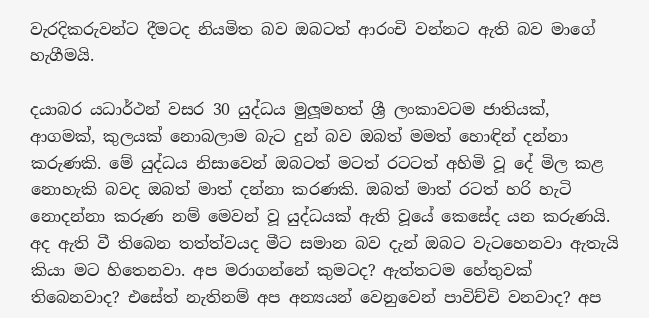වැරදිකරුවන්ට දීමටද නියමිත බව ඔබටත් ආරංචි වන්නට ඇති බව මාගේ හැගීමයි.

දයාබර යධාර්ථන් වසර 30 යුද්ධය මුලූමහත් ශ්‍රී ලංකාවටම ජාතියක්, ආගමක්, කුලයක් නොබලාම බැට දුන් බව ඔබත් මමත් හොඳින් දන්නා කරුණකි. මේ යුද්ධය නිසාවෙන් ඔබටත් මටත් රටටත් අහිමි වූ දේ මිල කළ නොහැකි බවද ඔබත් මාත් දන්නා කරණකි. ඔබත් මාත් රටත් හරි හැටි නොදන්නා කරුණ නම් මෙවන් වූ යුද්ධයක් ඇති වූයේ කෙසේද යන කරුණයි. අද ඇති වී තිබෙන තත්ත්වයද මීට සමාන බව දැන් ඔබට වැටහෙනවා ඇතැයි කියා මට හිතෙනවා. අප මරාගන්නේ කුමටද? ඇත්තටම හේතුවක් තිබෙනවාද? එසේත් නැතිනම් අප අන්‍යයන් වෙනුවෙන් පාවිච්චි වනවාද? අප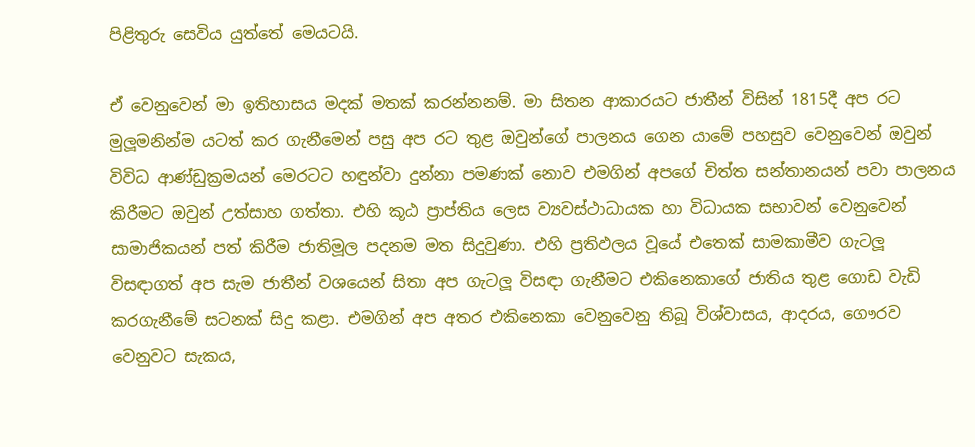පිළිතුරු සෙවිය යුත්තේ මෙයටයි.

ඒ වෙනුවෙන් මා ඉතිහාසය මදක් මතක් කරන්නනම්. මා සිතන ආකාරයට ජාතීන් විසින් 1815දී අප රට මුලූමනින්ම යටත් කර ගැනීමෙන් පසු අප රට තුළ ඔවුන්ගේ පාලනය ගෙන යාමේ පහසුව වෙනුවෙන් ඔවුන් විවිධ ආණ්ඩුක්‍රමයන් මෙරටට හඳුන්වා දුන්නා පමණක් නොව එමගින් අපගේ චිත්ත සන්තානයන් පවා පාලනය කිරීමට ඔවුන් උත්සාහ ගත්තා. එහි කූඨ ප්‍රාප්තිය ලෙස ව්‍යවස්ථාධායක හා විධායක සභාවන් වෙනුවෙන් සාමාජිකයන් පත් කිරීම ජාතිමූල පදනම මත සිදුවුණා. එහි ප්‍රතිඵලය වූයේ එතෙක් සාමකාමීව ගැටලූ විසඳාගත් අප සැම ජාතීන් වශයෙන් සිතා අප ගැටලූ විසඳා ගැනීමට එකිනෙකාගේ ජාතිය තුළ ගොඩ වැඩි කරගැනීමේ සටනක් සිදු කළා. එමගින් අප අතර එකිනෙකා වෙනුවෙනු තිබූ විශ්වාසය, ආදරය, ගෞරව වෙනුවට සැකය,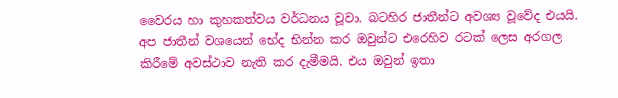වෛරය හා කුහකත්වය වර්ධනය වූවා. බටහිර ජාතීන්ට අවශ්‍ය වූවේද එයයි. අප ජාතීන් වශයෙන් භේද භින්න කර ඔවුන්ට එරෙහිව රටක් ලෙස අරගල කිරීමේ අවස්ථාව නැති කර දැමීමයි. එය ඔවුන් ඉතා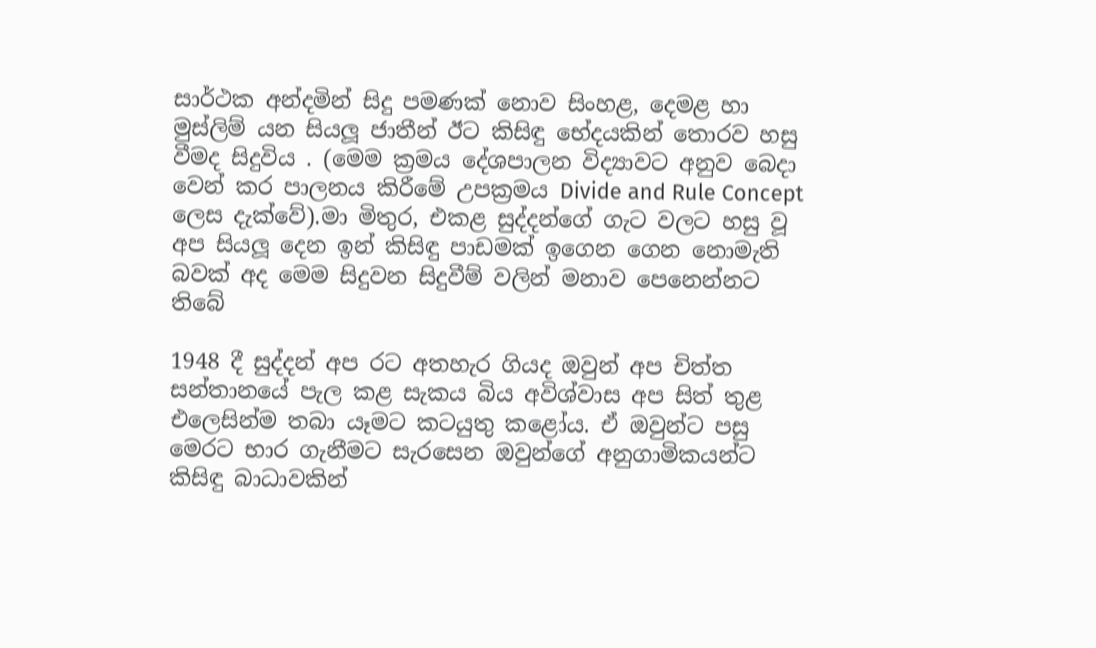සාර්ථක අන්දමින් සිදු පමණක් නොව සිංහළ, දෙමළ හා මුස්ලිම් යන සියලූ ජාතීන් ඊට කිසිඳු භේදයකින් තොරව හසු වීමද සිදුවිය . (මෙම ක්‍රමය දේශපාලන විද්‍යාවට අනුව බෙදා වෙන් කර පාලනය කිරීමේ උපක්‍රමය Divide and Rule Concept ලෙස දැක්වේ).මා මිතුර, එකළ සුද්දන්ගේ ගැට වලට හසු වූ අප සියලූ දෙන ඉන් කිසිඳු පාඩමක් ඉගෙන ගෙන නොමැති බවක් අද මෙම සිදුවන සිදුවීම් වලින් මනාව පෙනෙන්නට තිබේ

1948 දී සුද්දන් අප රට අතහැර ගියද ඔවුන් අප චිත්ත සන්තානයේ පැල කළ සැකය බිය අවිශ්වාස අප සිත් තුළ එලෙසින්ම තබා යෑමට කටයුතු කළෝය. ඒ ඔවුන්ට පසු මෙරට භාර ගැනීමට සැරසෙන ඔවුන්ගේ අනුගාමිකයන්ට කිසිඳු බාධාවකින්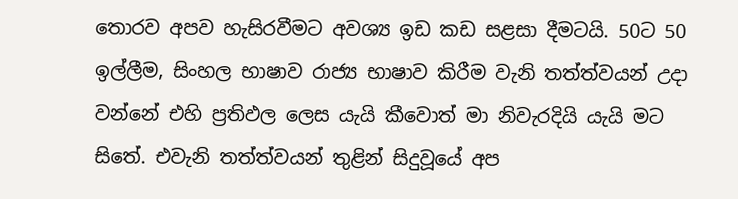තොරව අපව හැසිරවීමට අවශ්‍ය ඉඩ කඩ සළසා දීමටයි. 50ට 50 ඉල්ලීම, සිංහල භාෂාව රාජ්‍ය භාෂාව කිරීම වැනි තත්ත්වයන් උදා වන්නේ එහි ප්‍රතිඵල ලෙස යැයි කීවොත් මා නිවැරදියි යැයි මට සිතේ. එවැනි තත්ත්වයන් තුළින් සිදුවූයේ අප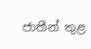ජාතීන් තුළ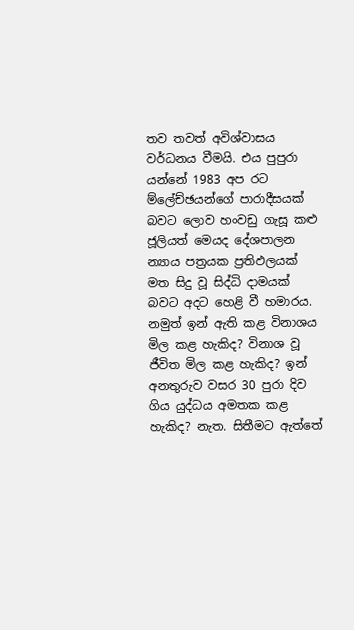තව තවත් අවිශ්වාසය වර්ධනය වීමයි. එය පුපුරා යන්නේ 1983 අප රට ම්ලේච්ඡයන්ගේ පාරාදීසයක් බවට ලොව හංවඩු ගැසූ කළු ජූලියත් මෙයද දේශපාලන න්‍යාය පත්‍රයක ප්‍රතිඵලයක් මත සිදු වූ සිද්ධි දාමයක් බවට අදට හෙළි වී හමාරය. නමුත් ඉන් ඇති කළ විනාශය මිල කළ හැකිද? විනාශ වූ ජීවිත මිල කළ හැකිද? ඉන් අනතුරුව වසර 30 පුරා දිව ගිය යුද්ධය අමතක කළ හැකිද? නැත. සිතීමට ඇත්තේ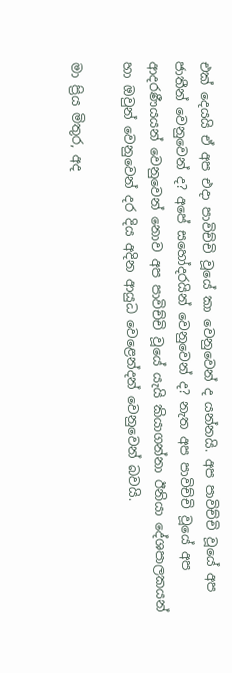එක් දෙයයි ඒ අප එදා පාවිච්චි වූයේ කා වෙනුවෙන් ද යන්නයි. අප පාවිච්චි වූයේ අප ජාතීන් වෙනුවෙන් ද? අපේ සහෝදරයින් වෙනුවෙන් ද? නැත අප පාවිච්චි වූයේ අප ආදරණීයයන් වෙනුවෙන් නොව අප පාවිච්චි වූයේ යැයි කියාගන්නා ඊනියා දේශපාලකයන් හා ඔවුන් වෙනුවෙන් දර දිය අදින ආයුධ වෙළෙන්දන් වෙනුවෙන් බවයි.

මා ප්‍රිය මිතුර, අද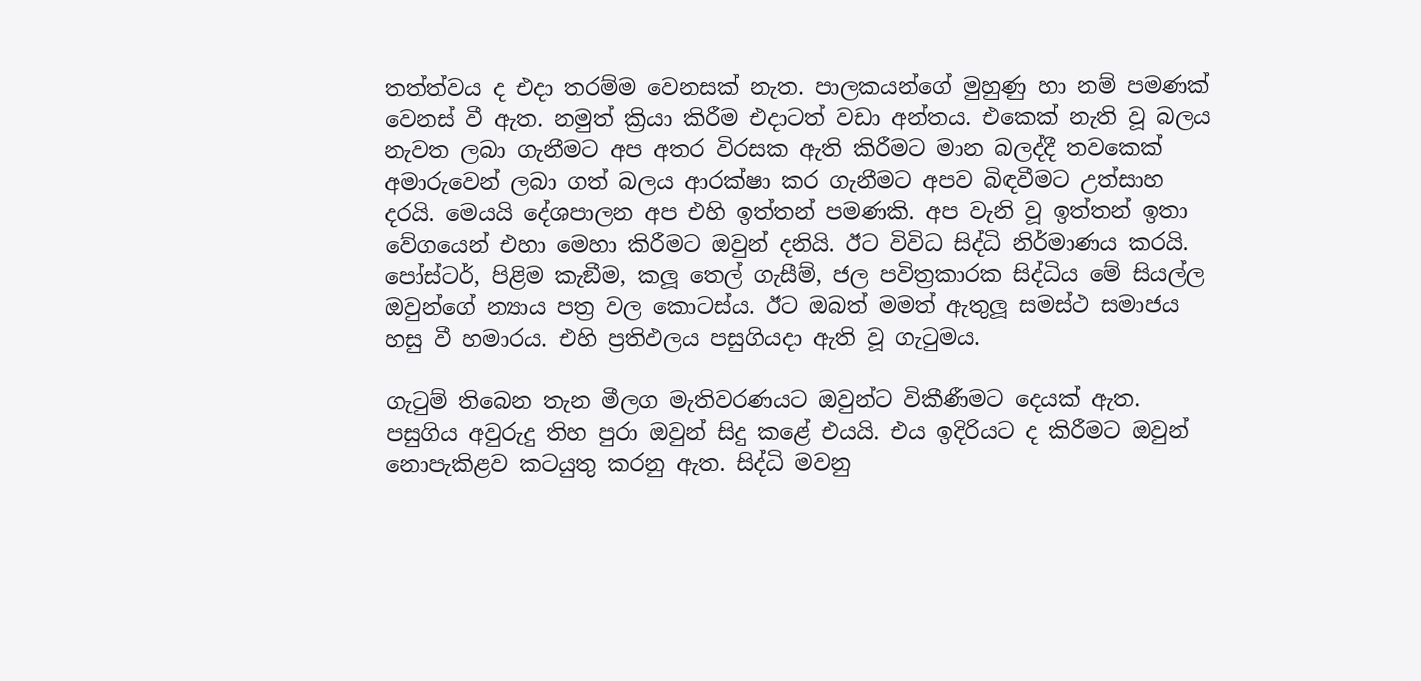තත්ත්වය ද එදා තරම්ම වෙනසක් නැත. පාලකයන්ගේ මුහුණු හා නම් පමණක් වෙනස් වී ඇත. නමුත් ක්‍රියා කිරීම එදාටත් වඩා අන්තය. එකෙක් නැති වූ බලය නැවත ලබා ගැනීමට අප අතර විරසක ඇති කිරීමට මාන බලද්දී තවකෙක් අමාරුවෙන් ලබා ගත් බලය ආරක්ෂා කර ගැනීමට අපව බිඳවීමට උත්සාහ දරයි. මෙයයි දේශපාලන අප එහි ඉත්තන් පමණකි. අප වැනි වූ ඉත්තන් ඉතා වේගයෙන් එහා මෙහා කිරීමට ඔවුන් දනියි. ඊට විවිධ සිද්ධි නිර්මාණය කරයි. පෝස්ටර්, පිළිම කැඞීම, කලූ තෙල් ගැසීම්, ජල පවිත්‍රකාරක සිද්ධිය මේ සියල්ල ඔවුන්ගේ න්‍යාය පත්‍ර වල කොටස්ය. ඊට ඔබත් මමත් ඇතුලූ සමස්ථ සමාජය හසු වී හමාරය. එහි ප්‍රතිඵලය පසුගියදා ඇති වූ ගැටුමය.

ගැටුම් තිබෙන තැන මීලග මැතිවරණයට ඔවුන්ට විකීණීමට දෙයක් ඇත. පසුගිය අවුරුදු තිහ පුරා ඔවුන් සිදු කළේ එයයි. එය ඉදිරියට ද කිරීමට ඔවුන් නොපැකිළව කටයුතු කරනු ඇත. සිද්ධි මවනු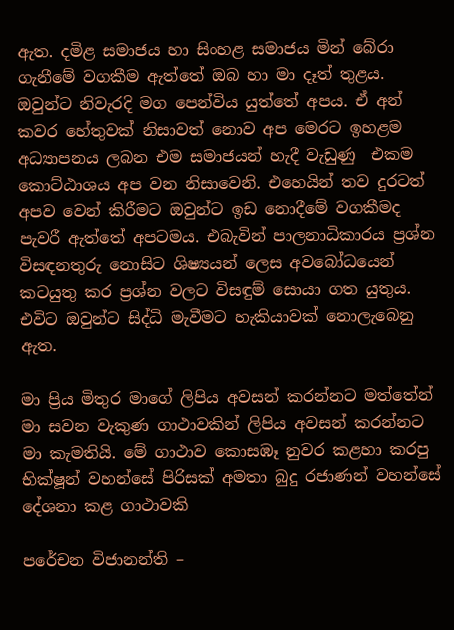ඇත. දමිළ සමාජය හා සිංහළ සමාජය මින් බේරා ගැනීමේ වගකීම ඇත්තේ ඔබ හා මා දෑත් තුළය. ඔවුන්ට නිවැරදි මග පෙන්විය යුත්තේ අපය. ඒ අන් කවර හේතුවක් නිසාවත් නොව අප මෙරට ඉහළම අධ්‍යාපනය ලබන එම සමාජයන් හැදී වැඩුණු  එකම කොට්ඨාශය අප වන නිසාවෙනි. එහෙයින් තව දුරටත් අපව වෙන් කිරීමට ඔවුන්ට ඉඩ නොදීමේ වගකීමද පැවරී ඇත්තේ අපටමය. එබැවින් පාලනාධිකාරය ප්‍රශ්න විසඳනතුරු නොසිට ශිෂ්‍යයන් ලෙස අවබෝධයෙන් කටයුතු කර ප්‍රශ්න වලට විසඳුම් සොයා ගත යුතුය. එවිට ඔවුන්ට සිද්ධි මැවීමට හැකියාවක් නොලැබෙනු ඇත.

මා ප්‍රිය මිතුර මාගේ ලිපිය අවසන් කරන්නට මත්තේන් මා සවන වැකුණ ගාථාවකින් ලිපිය අවසන් කරන්නට මා කැමතියි. මේ ගාථාව කොසඹෑ නුවර කළහා කරපු භික්ෂූන් වහන්සේ පිරිසක් අමතා බුදු රජාණන් වහන්සේ දේශනා කළ ගාථාවකි

පරේචන විජානන්ති –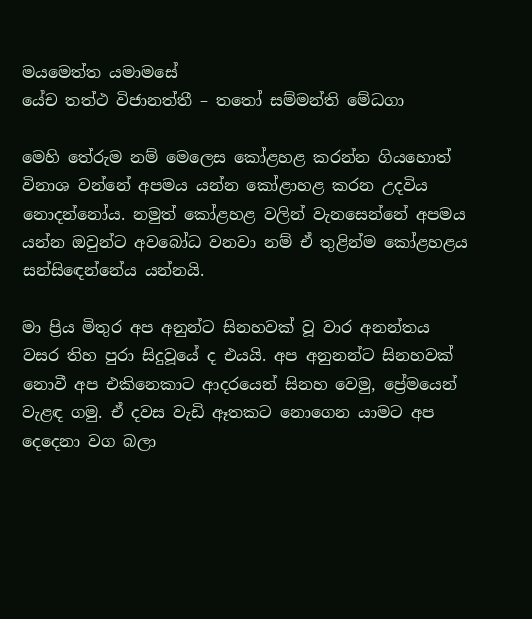මයමෙත්ත යමාමසේ
යේච තත්ථ විජානත්තී – තතෝ සම්මන්ති මේධගා

මෙහි තේරුම නම් මෙලෙස කෝළහළ කරන්න ගියහොත් විනාශ වන්නේ අපමය යන්න කෝළාහළ කරන උදවිය නොදන්නෝය. නමුත් කෝළහළ වලින් වැනසෙන්නේ අපමය යන්න ඔවුන්ට අවබෝධ වනවා නම් ඒ තුළින්ම කෝළහළය සන්සිඳෙන්නේය යන්නයි.

මා ප්‍රිය මිතුර අප අනුන්ට සිනහවක් වූ වාර අනන්තය වසර තිහ පුරා සිදුවූයේ ද එයයි. අප අනුනන්ට සිනහවක් නොවී අප එකිනෙකාට ආදරයෙන් සිනහ වෙමු, ප්‍රේමයෙන් වැළඳ ගමු. ඒ දවස වැඩි ඈතකට නොගෙන යාමට අප දෙදෙනා වග බලා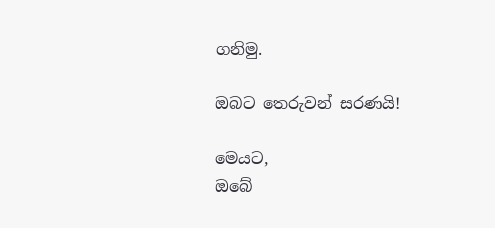ගනිමු.

ඔබට තෙරුවන් සරණයි!

මෙයට,
ඔබේ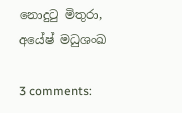නොදුටු මිතුරා,
අයේෂ් මධුශංඛ

3 comments: